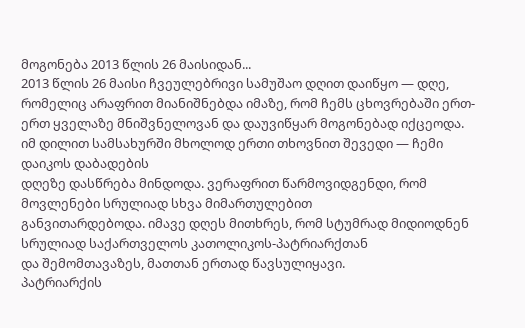მოგონება 2013 წლის 26 მაისიდან...
2013 წლის 26 მაისი ჩვეულებრივი სამუშაო დღით დაიწყო — დღე, რომელიც არაფრით მიანიშნებდა იმაზე, რომ ჩემს ცხოვრებაში ერთ-ერთ ყველაზე მნიშვნელოვან და დაუვიწყარ მოგონებად იქცეოდა.
იმ დილით სამსახურში მხოლოდ ერთი თხოვნით შევედი — ჩემი დაიკოს დაბადების
დღეზე დასწრება მინდოდა. ვერაფრით წარმოვიდგენდი, რომ მოვლენები სრულიად სხვა მიმართულებით
განვითარდებოდა. იმავე დღეს მითხრეს, რომ სტუმრად მიდიოდნენ სრულიად საქართველოს კათოლიკოს-პატრიარქთან
და შემომთავაზეს, მათთან ერთად წავსულიყავი.
პატრიარქის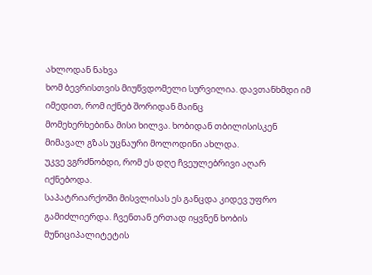ახლოდან ნახვა
ხომ ბევრისთვის მიუწვდომელი სურვილია. დავთანხმდი იმ იმედით, რომ იქნებ შორიდან მაინც
მომეხერხებინა მისი ხილვა. ხობიდან თბილისისკენ მიმავალ გზას უცნაური მოლოდინი ახლდა.
უკვე ვგრძნობდი, რომ ეს დღე ჩვეულებრივი აღარ იქნებოდა.
საპატრიარქოში მისვლისას ეს განცდა კიდევ უფრო გამიძლიერდა. ჩვენთან ერთად იყვნენ ხობის მუნიციპალიტეტის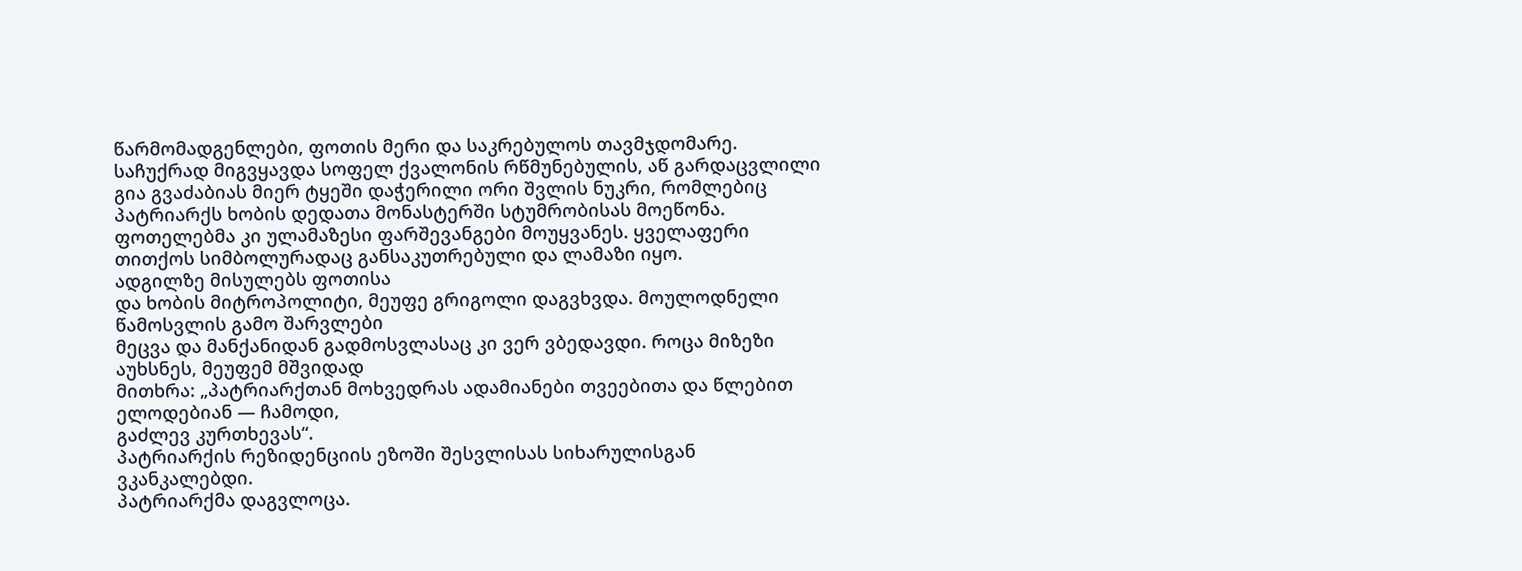წარმომადგენლები, ფოთის მერი და საკრებულოს თავმჯდომარე. საჩუქრად მიგვყავდა სოფელ ქვალონის რწმუნებულის, აწ გარდაცვლილი გია გვაძაბიას მიერ ტყეში დაჭერილი ორი შვლის ნუკრი, რომლებიც პატრიარქს ხობის დედათა მონასტერში სტუმრობისას მოეწონა. ფოთელებმა კი ულამაზესი ფარშევანგები მოუყვანეს. ყველაფერი თითქოს სიმბოლურადაც განსაკუთრებული და ლამაზი იყო.
ადგილზე მისულებს ფოთისა
და ხობის მიტროპოლიტი, მეუფე გრიგოლი დაგვხვდა. მოულოდნელი წამოსვლის გამო შარვლები
მეცვა და მანქანიდან გადმოსვლასაც კი ვერ ვბედავდი. როცა მიზეზი აუხსნეს, მეუფემ მშვიდად
მითხრა: „პატრიარქთან მოხვედრას ადამიანები თვეებითა და წლებით ელოდებიან — ჩამოდი,
გაძლევ კურთხევას“.
პატრიარქის რეზიდენციის ეზოში შესვლისას სიხარულისგან ვკანკალებდი.
პატრიარქმა დაგვლოცა.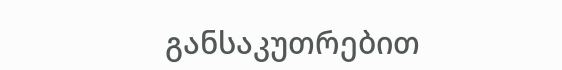განსაკუთრებით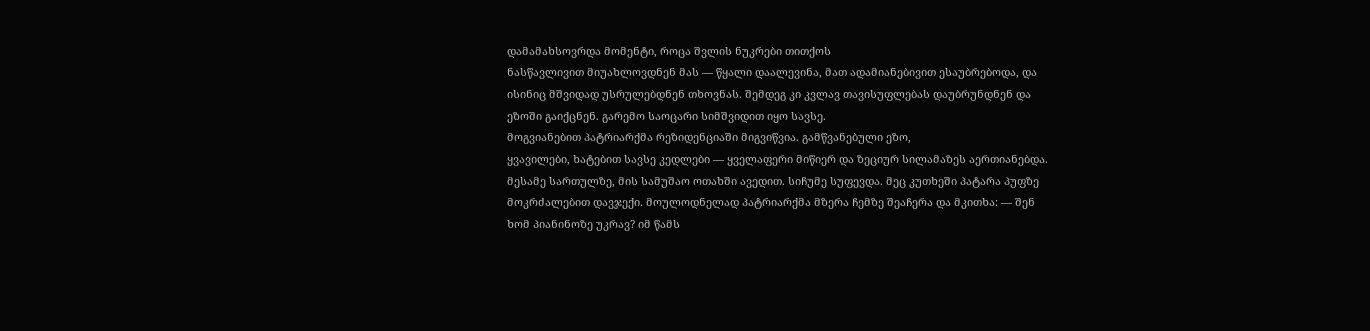დამამახსოვრდა მომენტი, როცა შვლის ნუკრები თითქოს
ნასწავლივით მიუახლოვდნენ მას — წყალი დაალევინა, მათ ადამიანებივით ესაუბრებოდა, და
ისინიც მშვიდად უსრულებდნენ თხოვნას. შემდეგ კი კვლავ თავისუფლებას დაუბრუნდნენ და
ეზოში გაიქცნენ. გარემო საოცარი სიმშვიდით იყო სავსე.
მოგვიანებით პატრიარქმა რეზიდენციაში მიგვიწვია. გამწვანებული ეზო,
ყვავილები, ხატებით სავსე კედლები — ყველაფერი მიწიერ და ზეციურ სილამაზეს აერთიანებდა.
მესამე სართულზე, მის სამუშაო ოთახში ავედით. სიჩუმე სუფევდა. მეც კუთხეში პატარა პუფზე
მოკრძალებით დავჯექი. მოულოდნელად პატრიარქმა მზერა ჩემზე შეაჩერა და მკითხა: — შენ
ხომ პიანინოზე უკრავ? იმ წამს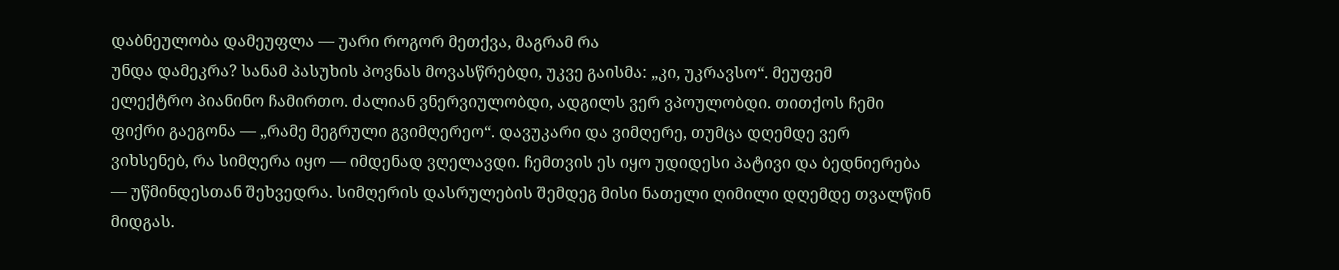დაბნეულობა დამეუფლა — უარი როგორ მეთქვა, მაგრამ რა
უნდა დამეკრა? სანამ პასუხის პოვნას მოვასწრებდი, უკვე გაისმა: „კი, უკრავსო“. მეუფემ
ელექტრო პიანინო ჩამირთო. ძალიან ვნერვიულობდი, ადგილს ვერ ვპოულობდი. თითქოს ჩემი
ფიქრი გაეგონა — „რამე მეგრული გვიმღერეო“. დავუკარი და ვიმღერე, თუმცა დღემდე ვერ
ვიხსენებ, რა სიმღერა იყო — იმდენად ვღელავდი. ჩემთვის ეს იყო უდიდესი პატივი და ბედნიერება
— უწმინდესთან შეხვედრა. სიმღერის დასრულების შემდეგ მისი ნათელი ღიმილი დღემდე თვალწინ
მიდგას.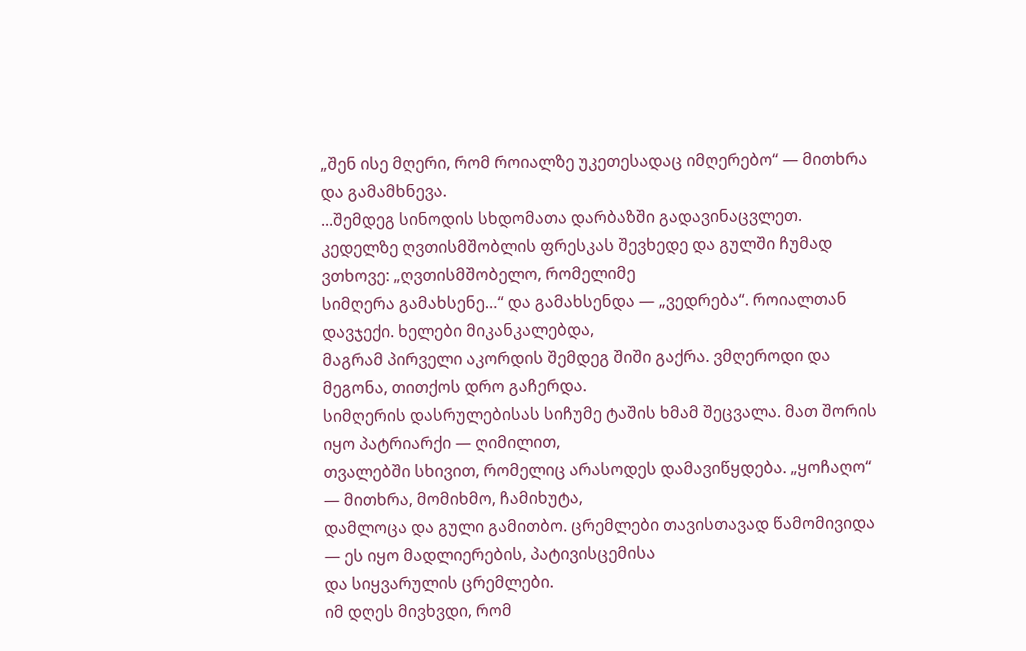„შენ ისე მღერი, რომ როიალზე უკეთესადაც იმღერებო“ — მითხრა და გამამხნევა.
...შემდეგ სინოდის სხდომათა დარბაზში გადავინაცვლეთ.
კედელზე ღვთისმშობლის ფრესკას შევხედე და გულში ჩუმად ვთხოვე: „ღვთისმშობელო, რომელიმე
სიმღერა გამახსენე…“ და გამახსენდა — „ვედრება“. როიალთან დავჯექი. ხელები მიკანკალებდა,
მაგრამ პირველი აკორდის შემდეგ შიში გაქრა. ვმღეროდი და მეგონა, თითქოს დრო გაჩერდა.
სიმღერის დასრულებისას სიჩუმე ტაშის ხმამ შეცვალა. მათ შორის იყო პატრიარქი — ღიმილით,
თვალებში სხივით, რომელიც არასოდეს დამავიწყდება. „ყოჩაღო“ — მითხრა, მომიხმო, ჩამიხუტა,
დამლოცა და გული გამითბო. ცრემლები თავისთავად წამომივიდა — ეს იყო მადლიერების, პატივისცემისა
და სიყვარულის ცრემლები.
იმ დღეს მივხვდი, რომ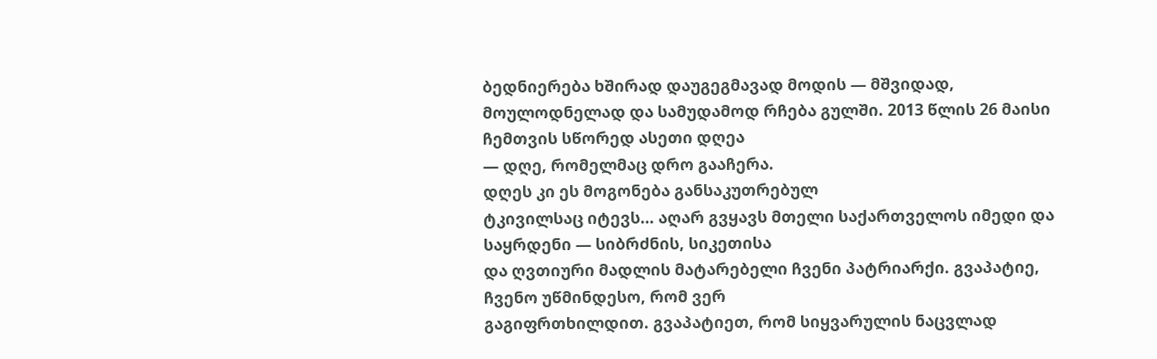ბედნიერება ხშირად დაუგეგმავად მოდის — მშვიდად,
მოულოდნელად და სამუდამოდ რჩება გულში. 2013 წლის 26 მაისი ჩემთვის სწორედ ასეთი დღეა
— დღე, რომელმაც დრო გააჩერა.
დღეს კი ეს მოგონება განსაკუთრებულ
ტკივილსაც იტევს… აღარ გვყავს მთელი საქართველოს იმედი და საყრდენი — სიბრძნის, სიკეთისა
და ღვთიური მადლის მატარებელი ჩვენი პატრიარქი. გვაპატიე, ჩვენო უწმინდესო, რომ ვერ
გაგიფრთხილდით. გვაპატიეთ, რომ სიყვარულის ნაცვლად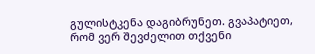გულისტკენა დაგიბრუნეთ. გვაპატიეთ,
რომ ვერ შევძელით თქვენი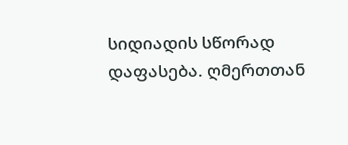სიდიადის სწორად დაფასება. ღმერთთან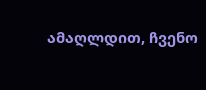ამაღლდით, ჩვენო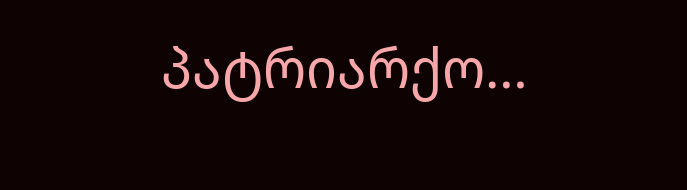პატრიარქო…